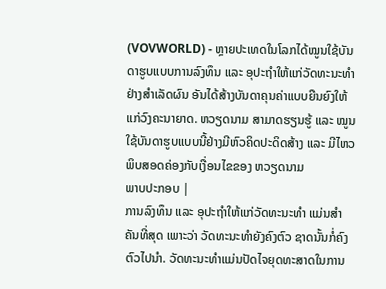(VOVWORLD) - ຫຼາຍປະເທດໃນໂລກໄດ້ໝູນໃຊ້ບັນດາຮູບແບບການລົງທຶນ ແລະ ອຸປະຖຳໃຫ້ແກ່ວັດທະນະທຳຢ່າງສຳເລັດຜົນ ອັນໄດ້ສ້າງບັນດາຄຸນຄ່າແບບຍືນຍົງໃຫ້ແກ່ວົງຄະນາຍາດ. ຫວຽດນາມ ສາມາດຮຽນຮູ້ ແລະ ໝູນໃຊ້ບັນດາຮູບແບບນີ້ຢ່າງມີຫົວຄິດປະດິດສ້າງ ແລະ ມີໄຫວພິບສອດຄ່ອງກັບເງື່ອນໄຂຂອງ ຫວຽດນາມ
ພາບປະກອບ |
ການລົງທຶນ ແລະ ອຸປະຖຳໃຫ້ແກ່ວັດທະນະທຳ ແມ່ນສຳຄັນທີ່ສຸດ ເພາະວ່າ ວັດທະນະທຳຍັງຄົງຕົວ ຊາດນັ້ນກໍ່ຄົງຕົວໄປນຳ. ວັດທະນະທຳແມ່ນປັດໄຈຍຸດທະສາດໃນການ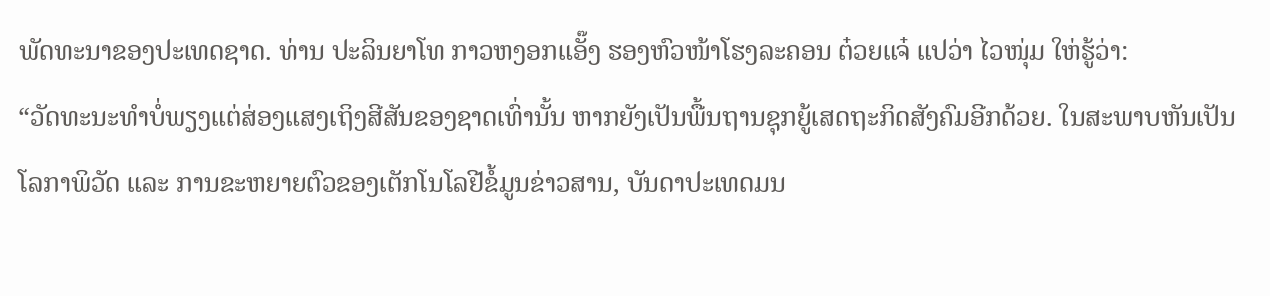ພັດທະນາຂອງປະເທດຊາດ. ທ່ານ ປະລິນຍາໂທ ກາວຫງອກແອັ໊ງ ຮອງຫົວໜ້າໂຮງລະຄອນ ຕ໋ວຍແຈ໋ ແປວ່າ ໄວໜຸ່ມ ໃຫ່ຮູ້ວ່າ:
“ວັດທະນະທຳບໍ່ພຽງແຕ່ສ່ອງແສງເຖິງສີສັນຂອງຊາດເທົ່ານັ້ນ ຫາກຍັງເປັນພື້ນຖານຊຸກຍູ້ເສດຖະກິດສັງຄົມອີກດ້ວຍ. ໃນສະພາບຫັນເປັນໂລກາພິວັດ ແລະ ການຂະຫຍາຍຕົວຂອງເຕັກໂນໂລຢີຂໍ້ມູນຂ່າວສານ, ບັນດາປະເທດມນ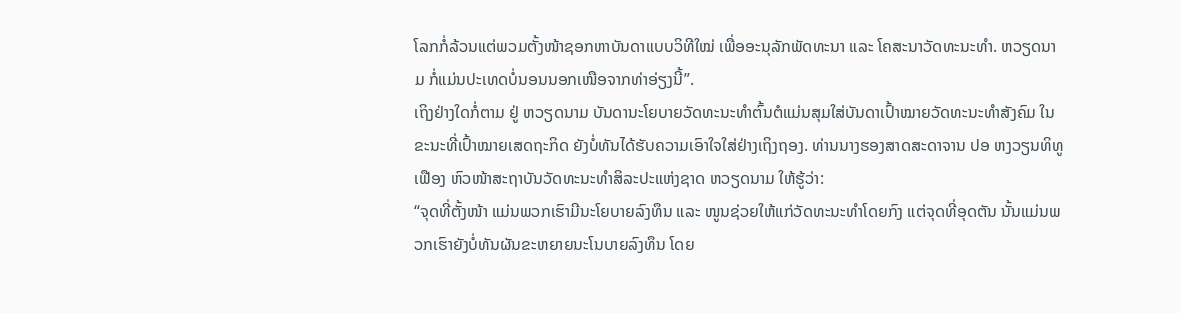ໂລກກໍ່ລ້ວນແຕ່ພວມຕັ້ງໜ້າຊອກຫາບັນດາແບບວິທີໃໝ່ ເພື່ອອະນຸລັກພັດທະນາ ແລະ ໂຄສະນາວັດທະນະທຳ. ຫວຽດນາມ ກໍ່ແມ່ນປະເທດບໍ່ນອນນອກເໜືອຈາກທ່າອ່ຽງນີ້”.
ເຖິງຢ່າງໃດກໍ່ຕາມ ຢູ່ ຫວຽດນາມ ບັນດານະໂຍບາຍວັດທະນະທຳຕົ້ນຕໍແມ່ນສຸມໃສ່ບັນດາເປົ້າໝາຍວັດທະນະທຳສັງຄົມ ໃນຂະນະທີ່ເປົ້າໝາຍເສດຖະກິດ ຍັງບໍ່ທັນໄດ້ຮັບຄວາມເອົາໃຈໃສ່ຢ່າງເຖິງຖອງ. ທ່ານນາງຮອງສາດສະດາຈານ ປອ ຫງວຽນທິທູເຟືອງ ຫົວໜ້າສະຖາບັນວັດທະນະທຳສິລະປະແຫ່ງຊາດ ຫວຽດນາມ ໃຫ້ຮູ້ວ່າ:
“ຈຸດທີ່ຕັ້ງໜ້າ ແມ່ນພວກເຮົາມີນະໂຍບາຍລົງທຶນ ແລະ ໜູນຊ່ວຍໃຫ້ແກ່ວັດທະນະທຳໂດຍກົງ ແຕ່ຈຸດທີ່ອຸດຕັນ ນັ້ນແມ່ນພວກເຮົາຍັງບໍ່ທັນຜັນຂະຫຍາຍນະໂນບາຍລົງທຶນ ໂດຍ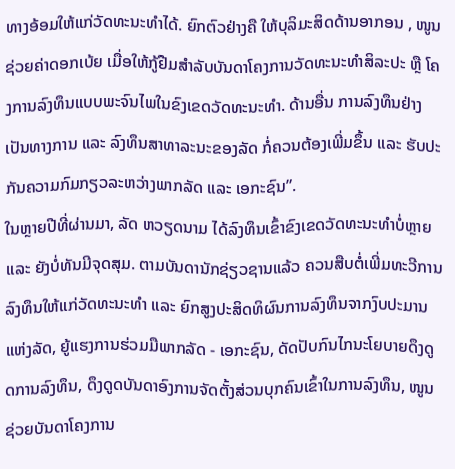ທາງອ້ອມໃຫ້ແກ່ວັດທະນະທຳໄດ້. ຍົກຕົວຢ່າງຄື ໃຫ້ບຸລິມະສິດດ້ານອາກອນ , ໜູນຊ່ວຍຄ່າດອກເບ້ຍ ເມື່ອໃຫ້ກູ້ຢືມສຳລັບບັນດາໂຄງການວັດທະນະທຳສິລະປະ ຫຼື ໂຄງການລົງທຶນແບບພະຈົນໄພໃນຂົງເຂດວັດທະນະທຳ. ດ້ານອື່ນ ການລົງທຶນຢ່າງເປັນທາງການ ແລະ ລົງທຶນສາທາລະນະຂອງລັດ ກໍ່ຄວນຕ້ອງເພີ່ມຂຶ້ນ ແລະ ຮັບປະກັນຄວາມກົມກຽວລະຫວ່າງພາກລັດ ແລະ ເອກະຊົນ”.
ໃນຫຼາຍປີທີ່ຜ່ານມາ, ລັດ ຫວຽດນາມ ໄດ້ລົງທຶນເຂົ້າຂົງເຂດວັດທະນະທຳບໍ່ຫຼາຍ ແລະ ຍັງບໍ່ທັນມີຈຸດສຸມ. ຕາມບັນດານັກຊ່ຽວຊານແລ້ວ ຄວນສືບຕໍ່ເພີ່ມທະວີການລົງທຶນໃຫ້ແກ່ວັດທະນະທຳ ແລະ ຍົກສູງປະສິດທິຜົນການລົງທຶນຈາກງົບປະມານແຫ່ງລັດ, ຍູ້ແຮງການຮ່ວມມືພາກລັດ - ເອກະຊົນ, ດັດປັບກົນໄກນະໂຍບາຍດຶງດູດການລົງທຶນ, ດຶງດູດບັນດາອົງການຈັດຕັ້ງສ່ວນບຸກຄົນເຂົ້າໃນການລົງທຶນ, ໜູນຊ່ວຍບັນດາໂຄງການ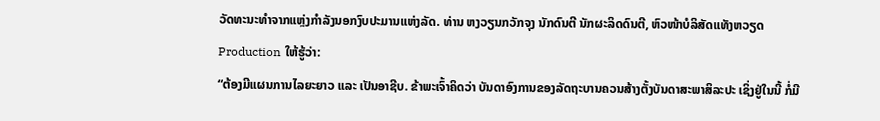ວັດທະນະທຳຈາກແຫຼ່ງກຳລັງນອກງົບປະມານແຫ່ງລັດ. ທ່ານ ຫງວຽນກວັກຈຸງ ນັກດົນຕີ ນັກຜະລິດດົນຕີ, ຫົວໜ້າບໍລິສັດແທັງຫວຽດ Production ໃຫ້ຮູ້ວ່າ:
“ຕ້ອງມີແຜນການໄລຍະຍາວ ແລະ ເປັນອາຊີບ. ຂ້າພະເຈົ້າຄິດວ່າ ບັນດາອົງການຂອງລັດຖະບານຄວນສ້າງຕັ້ງບັນດາສະພາສິລະປະ ເຊິ່ງຢູ່ໃນນີ້ ກໍ່ມີ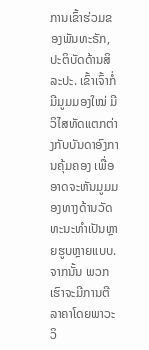ການເຂົ້າຮ່ວມຂອງພັນທະຣັກ, ປະຕິບັດດ້ານສິລະປະ. ເຂົ້າເຈົ້າກໍ່ມີມູມມອງໃໝ່ ມີວິໄສທັດແຕກຕ່າງກັບບັນດາອົງການຄຸ້ມຄອງ ເພື່ອອາດຈະຫັນມູມມອງທາງດ້ານວັດທະນະທຳເປັນຫຼາຍຮູບຫຼາຍແບບ. ຈາກນັ້ນ ພວກເຮົາຈະມີການຕີລາຄາໂດຍພາວະວິ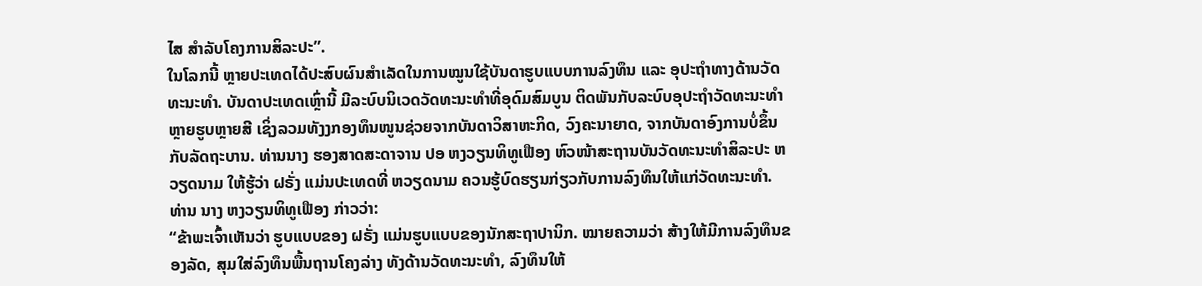ໄສ ສຳລັບໂຄງການສິລະປະ”.
ໃນໂລກນີ້ ຫຼາຍປະເທດໄດ້ປະສົບຜົນສຳເລັດໃນການໝູນໃຊ້ບັນດາຮູບແບບການລົງທຶນ ແລະ ອຸປະຖຳທາງດ້ານວັດທະນະທຳ. ບັນດາປະເທດເຫຼົ່ານີ້ ມີລະບົບນິເວດວັດທະນະທຳທີ່ອຸດົມສົມບູນ ຕິດພັນກັບລະບົບອຸປະຖຳວັດທະນະທຳຫຼາຍຮູບຫຼາຍສີ ເຊິ່ງລວມທັງງກອງທຶນໜູນຊ່ວຍຈາກບັນດາວິສາຫະກິດ, ວົງຄະນາຍາດ, ຈາກບັນດາອົງການບໍ່ຂຶ້ນກັບລັດຖະບານ. ທ່ານນາງ ຮອງສາດສະດາຈານ ປອ ຫງວຽນທິທູເຟືອງ ຫົວໜ້າສະຖານບັນວັດທະນະທຳສິລະປະ ຫວຽດນາມ ໃຫ້ຮູ້ວ່າ ຝຣັ່ງ ແມ່ນປະເທດທີ່ ຫວຽດນາມ ຄວນຮູ້ບົດຮຽນກ່ຽວກັບການລົງທຶນໃຫ້ແກ່ວັດທະນະທຳ. ທ່ານ ນາງ ຫງວຽນທິທູເຟືອງ ກ່າວວ່າ:
“ຂ້າພະເຈົ້າເຫັນວ່າ ຮູບແບບຂອງ ຝຣັ່ງ ແມ່ນຮູບແບບຂອງນັກສະຖາປານິກ. ໝາຍຄວາມວ່າ ສ້າງໃຫ້ມີການລົງທຶນຂອງລັດ, ສຸມໃສ່ລົງທຶນພື້ນຖານໂຄງລ່າງ ທັງດ້ານວັດທະນະທຳ, ລົງທຶນໃຫ້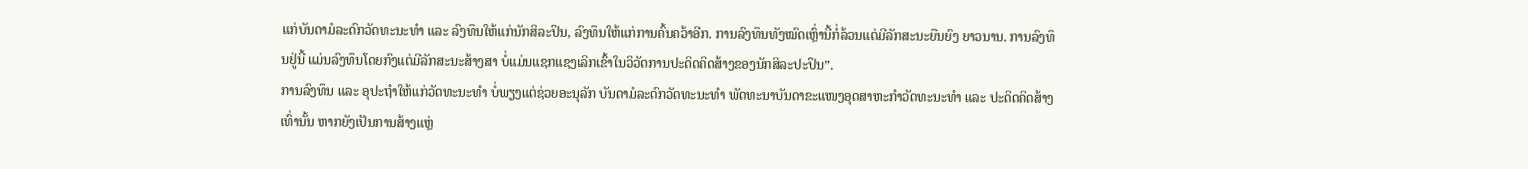ແກ່ບັນດາມໍລະດົກວັດທະນະທຳ ແລະ ລົງທຶນໃຫ້ແກ່ນັກສິລະປິນ, ລົງທຶນໃຫ້ແກ່ການຄົ້ນຄວ້າອີກ. ການລົງທຶນທັງໝົດເຫຼົ່ານີ້ກໍ່ລ້ວນແຕ່ມີລັກສະນະຍືນຍົງ ຍາວນານ. ການລົງທຶນຢູ່ນີ້ ແມ່ນລົງທຶນໂດຍກົງແຕ່ມີລັກສະນະສ້າງສາ ບໍ່ແມ່ນແຊກແຊງເລິກເຂົ້າໃນວິວັດການປະດິດຄິດສ້າງຂອງນັກສິລະປະປິນ”.
ການລົງທຶນ ແລະ ອຸປະຖຳໃຫ້ແກ່ວັດທະນະທຳ ບໍ່ພຽງແຕ່ຊ່ວຍອະນຸລັກ ບັນດາມໍລະດົກວັດທະນະທຳ ພັດທະນາບັນດາຂະແໜງອຸດສາຫະກຳວັດທະນະທຳ ແລະ ປະດິດຄິດສ້າງເທົ່ານັ້ນ ຫາກຍັງເປັນການສ້າງແຫຼ່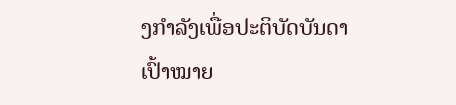ງກຳລັງເພື່ອປະຕິບັດບັນດາເປົ້າໝາຍ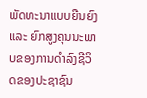ພັດທະນາແບບຍືນຍົງ ແລະ ຍົກສູງຄຸນນະພາບຂອງການດຳລົງຊີວິດຂອງປະຊາຊົນ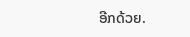ອີກດ້ວຍ.